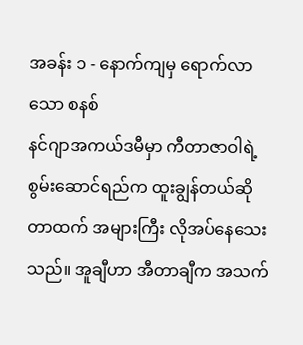အခန်း ၁ - နောက်ကျမှ ရောက်လာသော စနစ်
နင်ဂျာအကယ်ဒမီမှာ ကီတာဇာဝါရဲ့ စွမ်းဆောင်ရည်က ထူးချွန်တယ်ဆိုတာထက် အများကြီး လိုအပ်နေသေးသည်။ အူချီဟာ အီတာချီက အသက်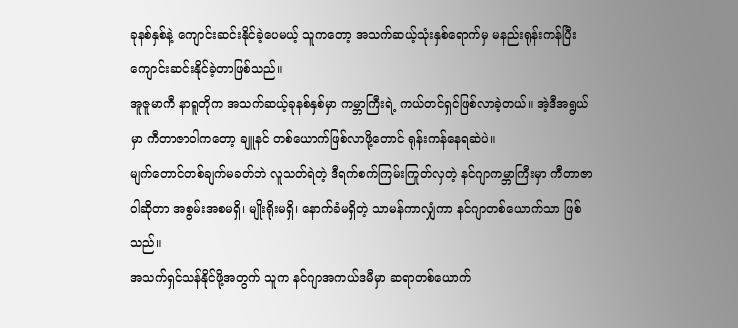ခုနစ်နှစ်နဲ့ ကျောင်းဆင်းနိုင်ခဲ့ပေမယ့် သူကတော့ အသက်ဆယ့်သုံးနှစ်ရောက်မှ မနည်းရုန်းကန်ပြီး ကျောင်းဆင်းနိုင်ခဲ့တာဖြစ်သည်။
အူဇူမာကီ နာရူတိုက အသက်ဆယ့်ခုနစ်နှစ်မှာ ကမ္ဘာကြီးရဲ့ ကယ်တင်ရှင်ဖြစ်လာခဲ့တယ်။ အဲ့ဒီအရွယ်မှာ ကီတာဇာဝါကတော့ ချူနင် တစ်ယောက်ဖြစ်လာဖို့တောင် ရုန်းကန်နေရဆဲပဲ။
မျက်တောင်တစ်ချက်မခတ်ဘဲ လူသတ်ရဲတဲ့ ဒီရက်စက်ကြမ်းကြုတ်လှတဲ့ နင်ဂျာကမ္ဘာကြီးမှာ ကီတာဇာဝါဆိုတာ အစွမ်းအစမရှိ၊ မျိုးရိုးမရှိ၊ နောက်ခံမရှိတဲ့ သာမန်ကာလျှံကာ နင်ဂျာတစ်ယောက်သာ ဖြစ်သည်။
အသက်ရှင်သန်နိုင်ဖို့အတွက် သူက နင်ဂျာအကယ်ဒမီမှာ ဆရာတစ်ယောက်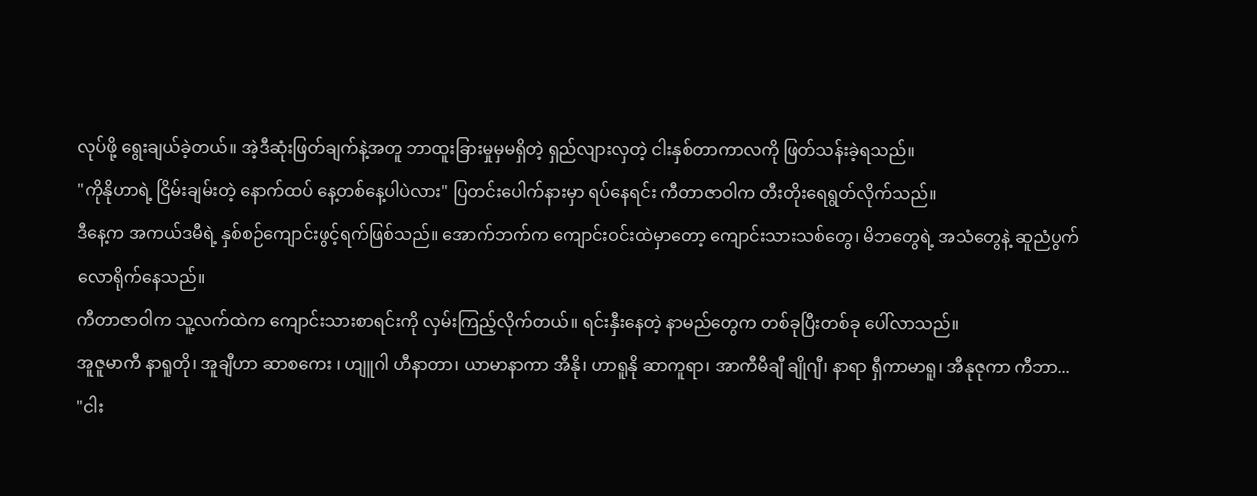လုပ်ဖို့ ရွေးချယ်ခဲ့တယ်။ အဲ့ဒီဆုံးဖြတ်ချက်နဲ့အတူ ဘာထူးခြားမှုမှမရှိတဲ့ ရှည်လျားလှတဲ့ ငါးနှစ်တာကာလကို ဖြတ်သန်းခဲ့ရသည်။
"ကိုနိုဟာရဲ့ ငြိမ်းချမ်းတဲ့ နောက်ထပ် နေ့တစ်နေ့ပါပဲလား" ပြတင်းပေါက်နားမှာ ရပ်နေရင်း ကီတာဇာဝါက တီးတိုးရေရွတ်လိုက်သည်။
ဒီနေ့က အကယ်ဒမီရဲ့ နှစ်စဉ်ကျောင်းဖွင့်ရက်ဖြစ်သည်။ အောက်ဘက်က ကျောင်းဝင်းထဲမှာတော့ ကျောင်းသားသစ်တွေ၊ မိဘတွေရဲ့ အသံတွေနဲ့ ဆူညံပွက်လောရိုက်နေသည်။
ကီတာဇာဝါက သူ့လက်ထဲက ကျောင်းသားစာရင်းကို လှမ်းကြည့်လိုက်တယ်။ ရင်းနှီးနေတဲ့ နာမည်တွေက တစ်ခုပြီးတစ်ခု ပေါ်လာသည်။
အူဇူမာကီ နာရူတို၊ အူချီဟာ ဆာစကေး ၊ ဟျူဂါ ဟီနာတာ၊ ယာမာနာကာ အီနို၊ ဟာရူနို ဆာကူရာ၊ အာကီမီချီ ချိုဂျီ၊ နာရာ ရှီကာမာရူ၊ အီနုဇုကာ ကီဘာ...
"ငါး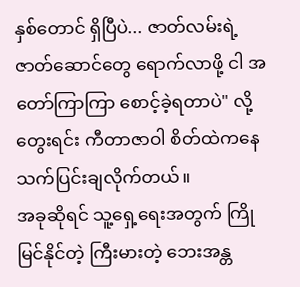နှစ်တောင် ရှိပြီပဲ... ဇာတ်လမ်းရဲ့ ဇာတ်ဆောင်တွေ ရောက်လာဖို့ ငါ အတော်ကြာကြာ စောင့်ခဲ့ရတာပဲ" လို့ တွေးရင်း ကီတာဇာဝါ စိတ်ထဲကနေ သက်ပြင်းချလိုက်တယ်။
အခုဆိုရင် သူ့ရှေ့ရေးအတွက် ကြိုမြင်နိုင်တဲ့ ကြီးမားတဲ့ ဘေးအန္တ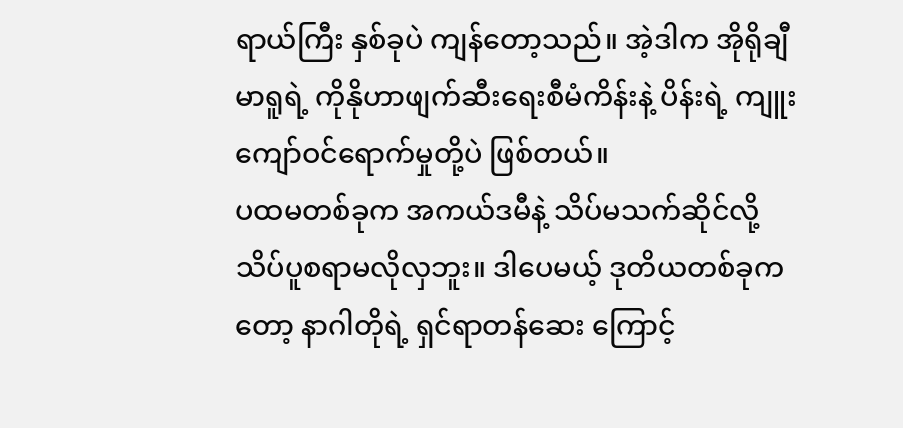ရာယ်ကြီး နှစ်ခုပဲ ကျန်တော့သည်။ အဲ့ဒါက အိုရိုချီမာရူရဲ့ ကိုနိုဟာဖျက်ဆီးရေးစီမံကိန်းနဲ့ ပိန်းရဲ့ ကျူးကျော်ဝင်ရောက်မှုတို့ပဲ ဖြစ်တယ်။
ပထမတစ်ခုက အကယ်ဒမီနဲ့ သိပ်မသက်ဆိုင်လို့ သိပ်ပူစရာမလိုလှဘူး။ ဒါပေမယ့် ဒုတိယတစ်ခုကတော့ နာဂါတိုရဲ့ ရှင်ရာတန်ဆေး ကြောင့်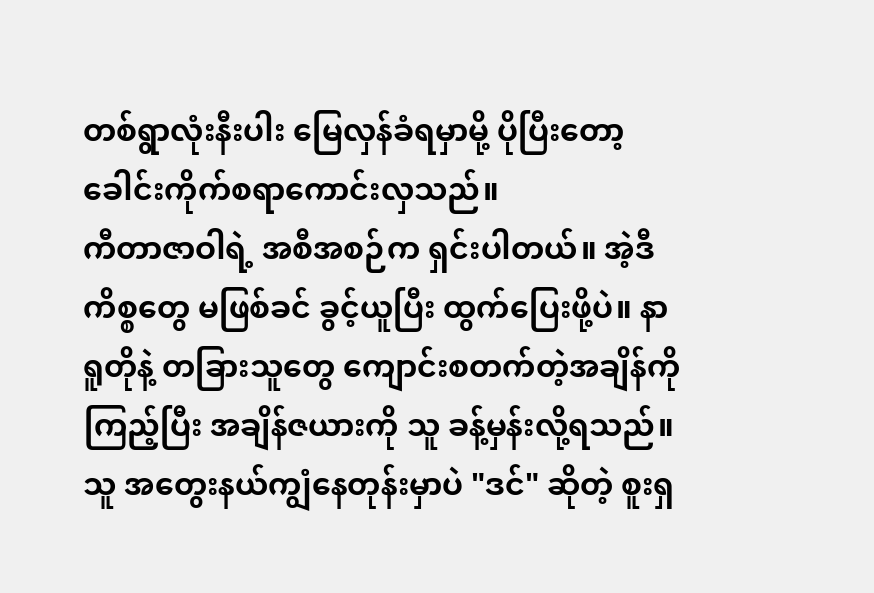တစ်ရွာလုံးနီးပါး မြေလှန်ခံရမှာမို့ ပိုပြီးတော့ ခေါင်းကိုက်စရာကောင်းလှသည်။
ကီတာဇာဝါရဲ့ အစီအစဉ်က ရှင်းပါတယ်။ အဲ့ဒီကိစ္စတွေ မဖြစ်ခင် ခွင့်ယူပြီး ထွက်ပြေးဖို့ပဲ။ နာရူတိုနဲ့ တခြားသူတွေ ကျောင်းစတက်တဲ့အချိန်ကို ကြည့်ပြီး အချိန်ဇယားကို သူ ခန့်မှန်းလို့ရသည်။
သူ အတွေးနယ်ကျွံနေတုန်းမှာပဲ "ဒင်" ဆိုတဲ့ စူးရှ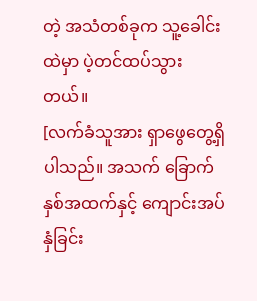တဲ့ အသံတစ်ခုက သူ့ခေါင်းထဲမှာ ပဲ့တင်ထပ်သွားတယ်။
[လက်ခံသူအား ရှာဖွေတွေ့ရှိပါသည်။ အသက် ခြောက်နှစ်အထက်နှင့် ကျောင်းအပ်နှံခြင်း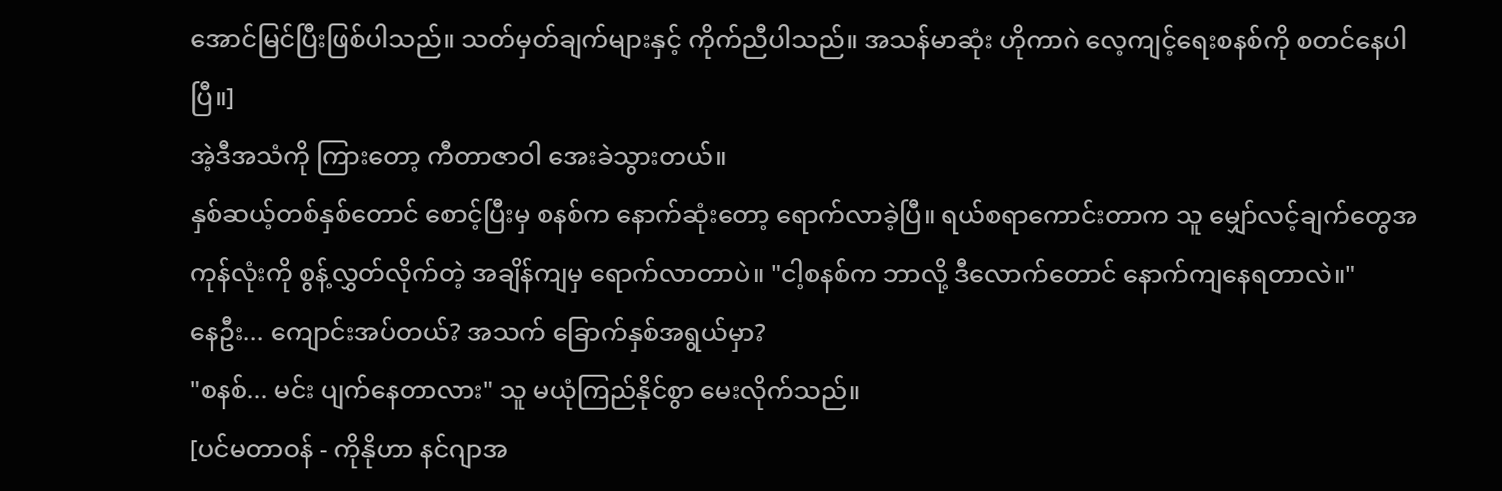အောင်မြင်ပြီးဖြစ်ပါသည်။ သတ်မှတ်ချက်များနှင့် ကိုက်ညီပါသည်။ အသန်မာဆုံး ဟိုကာဂဲ လေ့ကျင့်ရေးစနစ်ကို စတင်နေပါပြီ။]
အဲ့ဒီအသံကို ကြားတော့ ကီတာဇာဝါ အေးခဲသွားတယ်။
နှစ်ဆယ့်တစ်နှစ်တောင် စောင့်ပြီးမှ စနစ်က နောက်ဆုံးတော့ ရောက်လာခဲ့ပြီ။ ရယ်စရာကောင်းတာက သူ မျှော်လင့်ချက်တွေအကုန်လုံးကို စွန့်လွှတ်လိုက်တဲ့ အချိန်ကျမှ ရောက်လာတာပဲ။ "ငါ့စနစ်က ဘာလို့ ဒီလောက်တောင် နောက်ကျနေရတာလဲ။"
နေဦး... ကျောင်းအပ်တယ်? အသက် ခြောက်နှစ်အရွယ်မှာ?
"စနစ်... မင်း ပျက်နေတာလား" သူ မယုံကြည်နိုင်စွာ မေးလိုက်သည်။
[ပင်မတာဝန် - ကိုနိုဟာ နင်ဂျာအ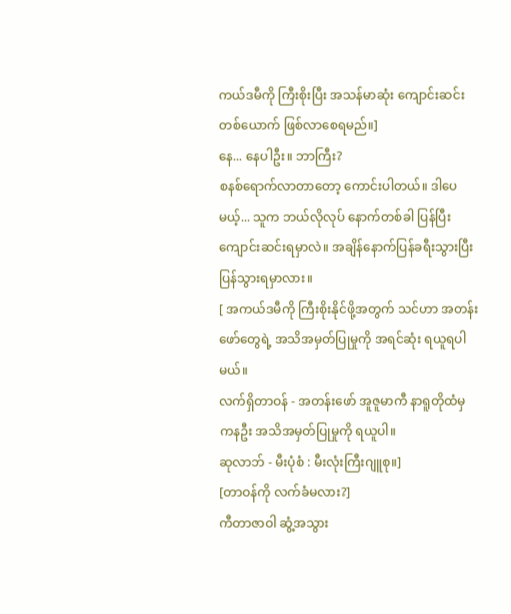ကယ်ဒမီကို ကြီးစိုးပြီး အသန်မာဆုံး ကျောင်းဆင်းတစ်ယောက် ဖြစ်လာစေရမည်။]
နေ... နေပါဦး။ ဘာကြီး?
စနစ်ရောက်လာတာတော့ ကောင်းပါတယ်။ ဒါပေမယ့်... သူက ဘယ်လိုလုပ် နောက်တစ်ခါ ပြန်ပြီး ကျောင်းဆင်းရမှာလဲ။ အချိန်နောက်ပြန်ခရီးသွားပြီး ပြန်သွားရမှာလား။
[ အကယ်ဒမီကို ကြီးစိုးနိုင်ဖို့အတွက် သင်ဟာ အတန်းဖော်တွေရဲ့ အသိအမှတ်ပြုမှုကို အရင်ဆုံး ရယူရပါမယ်။
လက်ရှိတာဝန် - အတန်းဖော် အူဇူမာကီ နာရူတိုထံမှ ကနဦး အသိအမှတ်ပြုမှုကို ရယူပါ။
ဆုလာဘ် - မီးပုံစံ : မီးလုံးကြီးဂျူစု။]
[တာဝန်ကို လက်ခံမလား?]
ကီတာဇာဝါ ဆွံ့အသွား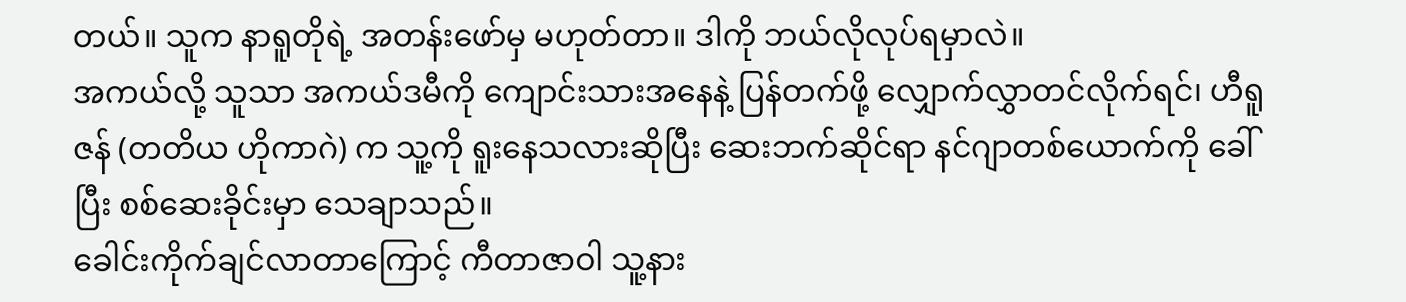တယ်။ သူက နာရူတိုရဲ့ အတန်းဖော်မှ မဟုတ်တာ။ ဒါကို ဘယ်လိုလုပ်ရမှာလဲ။
အကယ်လို့ သူသာ အကယ်ဒမီကို ကျောင်းသားအနေနဲ့ ပြန်တက်ဖို့ လျှောက်လွှာတင်လိုက်ရင်၊ ဟီရူဇန် (တတိယ ဟိုကာဂဲ) က သူ့ကို ရူးနေသလားဆိုပြီး ဆေးဘက်ဆိုင်ရာ နင်ဂျာတစ်ယောက်ကို ခေါ်ပြီး စစ်ဆေးခိုင်းမှာ သေချာသည်။
ခေါင်းကိုက်ချင်လာတာကြောင့် ကီတာဇာဝါ သူ့နား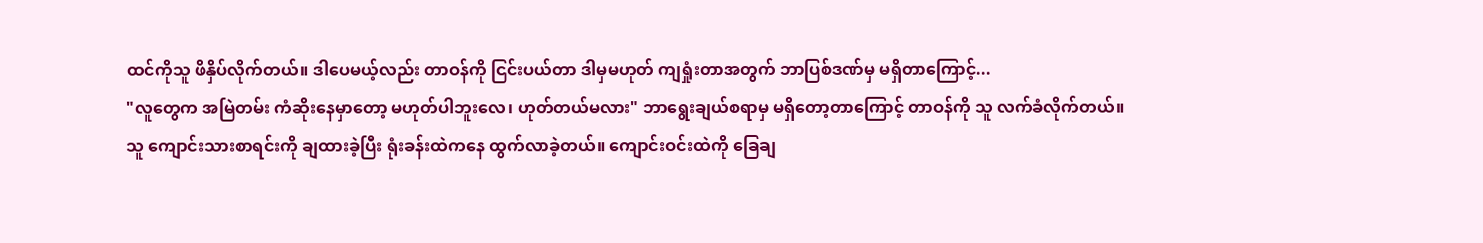ထင်ကိုသူ ဖိနှိပ်လိုက်တယ်။ ဒါပေမယ့်လည်း တာဝန်ကို ငြင်းပယ်တာ ဒါမှမဟုတ် ကျရှုံးတာအတွက် ဘာပြစ်ဒဏ်မှ မရှိတာကြောင့်...
"လူတွေက အမြဲတမ်း ကံဆိုးနေမှာတော့ မဟုတ်ပါဘူးလေ၊ ဟုတ်တယ်မလား" ဘာရွေးချယ်စရာမှ မရှိတော့တာကြောင့် တာဝန်ကို သူ လက်ခံလိုက်တယ်။
သူ ကျောင်းသားစာရင်းကို ချထားခဲ့ပြီး ရုံးခန်းထဲကနေ ထွက်လာခဲ့တယ်။ ကျောင်းဝင်းထဲကို ခြေချ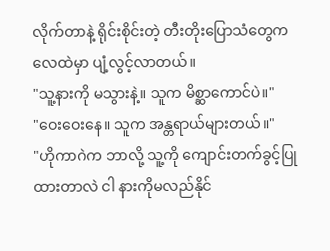လိုက်တာနဲ့ ရိုင်းစိုင်းတဲ့ တီးတိုးပြောသံတွေက လေထဲမှာ ပျံ့လွင့်လာတယ်။
"သူ့နားကို မသွားနဲ့။ သူက မိစ္ဆာကောင်ပဲ။"
"ဝေးဝေးနေ။ သူက အန္တရာယ်များတယ်။"
"ဟိုကာဂဲက ဘာလို့ သူ့ကို ကျောင်းတက်ခွင့်ပြုထားတာလဲ ငါ နားကိုမလည်နိုင်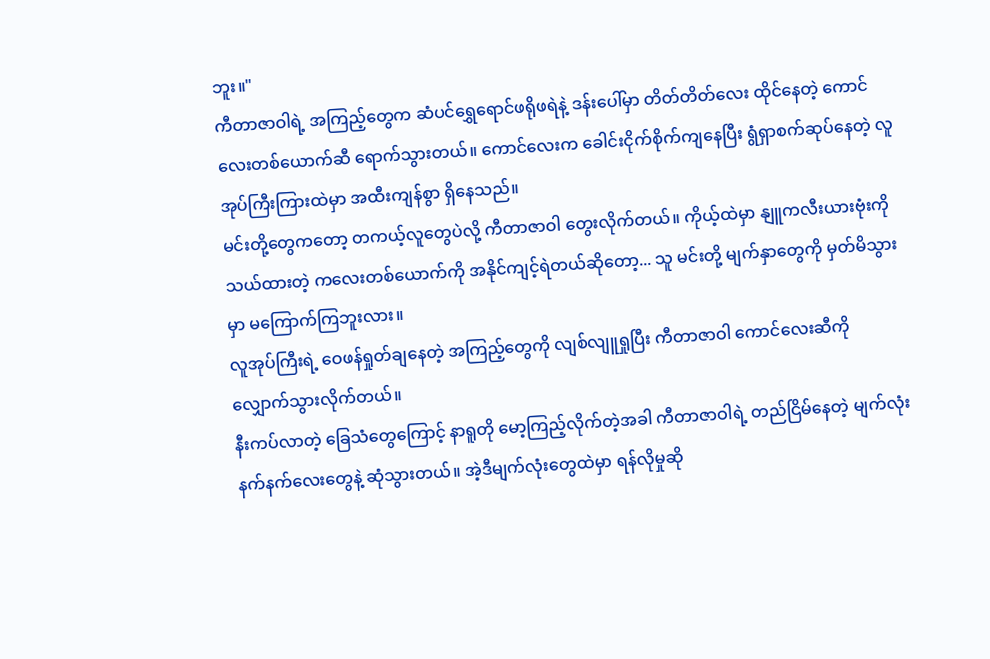ဘူး။"
ကီတာဇာဝါရဲ့ အကြည့်တွေက ဆံပင်ရွှေရောင်ဖရိုဖရဲနဲ့ ဒန်းပေါ်မှာ တိတ်တိတ်လေး ထိုင်နေတဲ့ ကောင်လေးတစ်ယောက်ဆီ ရောက်သွားတယ်။ ကောင်လေးက ခေါင်းငိုက်စိုက်ကျနေပြီး ရွံရှာစက်ဆုပ်နေတဲ့ လူအုပ်ကြီးကြားထဲမှာ အထီးကျန်စွာ ရှိနေသည်။
မင်းတို့တွေကတော့ တကယ့်လူတွေပဲလို့ ကီတာဇာဝါ တွေးလိုက်တယ်။ ကိုယ့်ထဲမှာ နျူကလီးယားဗုံးကို သယ်ထားတဲ့ ကလေးတစ်ယောက်ကို အနိုင်ကျင့်ရဲတယ်ဆိုတော့... သူ မင်းတို့ မျက်နှာတွေကို မှတ်မိသွားမှာ မကြောက်ကြဘူးလား။
လူအုပ်ကြီးရဲ့ ဝေဖန်ရှုတ်ချနေတဲ့ အကြည့်တွေကို လျစ်လျူရှုပြီး ကီတာဇာဝါ ကောင်လေးဆီကို လျှောက်သွားလိုက်တယ်။
နီးကပ်လာတဲ့ ခြေသံတွေကြောင့် နာရူတို မော့ကြည့်လိုက်တဲ့အခါ ကီတာဇာဝါရဲ့ တည်ငြိမ်နေတဲ့ မျက်လုံးနက်နက်လေးတွေနဲ့ ဆုံသွားတယ်။ အဲ့ဒီမျက်လုံးတွေထဲမှာ ရန်လိုမှုဆို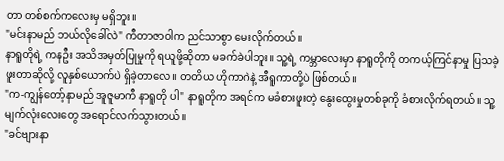တာ တစ်စက်ကလေးမှ မရှိဘူး။
"မင်းနာမည် ဘယ်လိုခေါ်လဲ" ကီတာဇာဝါက ညင်သာစွာ မေးလိုက်တယ်။
နာရူတိုရဲ့ ကနဦး အသိအမှတ်ပြုမှုကို ရယူဖို့ဆိုတာ မခက်ခဲပါဘူး။ သူ့ရဲ့ ကမ္ဘာလေးမှာ နာရူတိုကို တကယ့်ကြင်နာမှု ပြသခဲ့ဖူးတာဆိုလို့ လူနှစ်ယောက်ပဲ ရှိခဲ့တာလေ။ တတိယ ဟိုကာဂဲနဲ့ အီရူကာတို့ပဲ ဖြစ်တယ်။
"က-ကျွန်တော့်နာမည် အူဇူမာကီ နာရူတို ပါ" နာရူတိုက အရင်က မခံစားဖူးတဲ့ နွေးထွေးမှုတစ်ခုကို ခံစားလိုက်ရတယ်။ သူ့မျက်လုံးလေးတွေ အရောင်လက်သွားတယ်။
"ခင်ဗျားနာ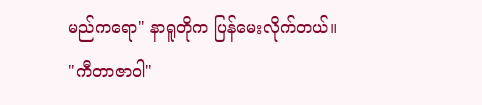မည်ကရော" နာရူတိုက ပြန်မေးလိုက်တယ်။
"ကီတာဇာဝါ"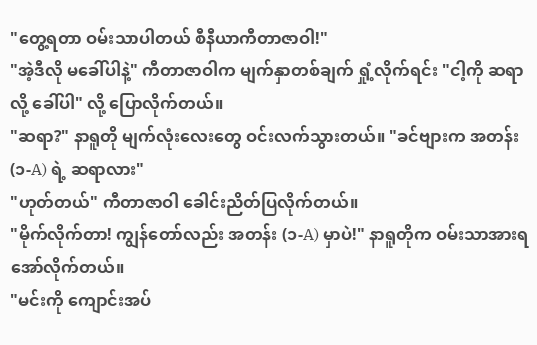"တွေ့ရတာ ဝမ်းသာပါတယ် စီနီယာကီတာဇာဝါ!"
"အဲ့ဒီလို မခေါ်ပါနဲ့" ကီတာဇာဝါက မျက်နှာတစ်ချက် ရှုံ့လိုက်ရင်း "ငါ့ကို ဆရာလို့ ခေါ်ပါ" လို့ ပြောလိုက်တယ်။
"ဆရာ?" နာရူတို မျက်လုံးလေးတွေ ဝင်းလက်သွားတယ်။ "ခင်ဗျားက အတန်း (၁-A) ရဲ့ ဆရာလား"
"ဟုတ်တယ်" ကီတာဇာဝါ ခေါင်းညိတ်ပြလိုက်တယ်။
"မိုက်လိုက်တာ! ကျွန်တော်လည်း အတန်း (၁-A) မှာပဲ!" နာရူတိုက ဝမ်းသာအားရ အော်လိုက်တယ်။
"မင်းကို ကျောင်းအပ်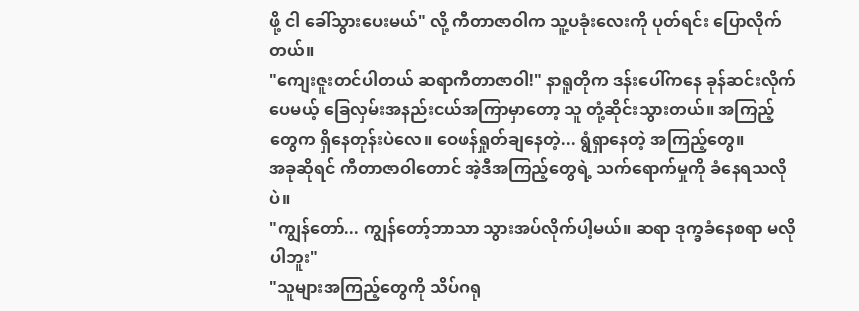ဖို့ ငါ ခေါ်သွားပေးမယ်" လို့ ကီတာဇာဝါက သူ့ပခုံးလေးကို ပုတ်ရင်း ပြောလိုက်တယ်။
"ကျေးဇူးတင်ပါတယ် ဆရာကီတာဇာဝါ!" နာရူတိုက ဒန်းပေါ်ကနေ ခုန်ဆင်းလိုက်ပေမယ့် ခြေလှမ်းအနည်းငယ်အကြာမှာတော့ သူ တုံ့ဆိုင်းသွားတယ်။ အကြည့်တွေက ရှိနေတုန်းပဲလေ။ ဝေဖန်ရှုတ်ချနေတဲ့... ရွံရှာနေတဲ့ အကြည့်တွေ။
အခုဆိုရင် ကီတာဇာဝါတောင် အဲ့ဒီအကြည့်တွေရဲ့ သက်ရောက်မှုကို ခံနေရသလိုပဲ။
"ကျွန်တော်... ကျွန်တော့်ဘာသာ သွားအပ်လိုက်ပါ့မယ်။ ဆရာ ဒုက္ခခံနေစရာ မလိုပါဘူး"
"သူများအကြည့်တွေကို သိပ်ဂရု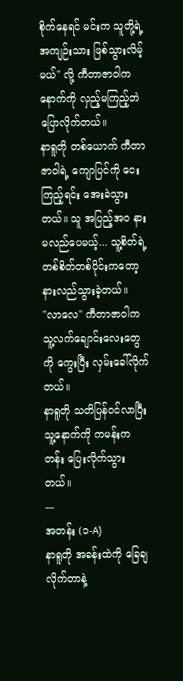စိုက်နေရင် မင်းက သူတို့ရဲ့ အကျဉ်းသား ဖြစ်သွားလိမ့်မယ်" လို့ ကီတာဇာဝါက နောက်ကို လှည့်မကြည့်ဘဲ ပြောလိုက်တယ်။
နာရူတို တစ်ယောက် ကီတာဇာဝါရဲ့ ကျောပြင်ကို ငေးကြည့်ရင်း အေးခဲသွားတယ်။ သူ အပြည့်အဝ နားမလည်ပေမယ့်... သူ့စိတ်ရဲ့ တစ်စိတ်တစ်ပိုင်းကတော့ နားလည်သွားခဲ့တယ်။
"လာလေ" ကီတာဇာဝါက သူ့လက်ချောင်းလေးတွေကို ကွေးပြီး လှမ်းခေါ်လိုက်တယ်။
နာရူတို သတိပြန်ဝင်လာပြီး သူ့နောက်ကို ကမန်းကတန်း ပြေးလိုက်သွားတယ်။
---
အတန်း (၁-A)
နာရူတို အခန်းထဲကို ခြေချလိုက်တာနဲ့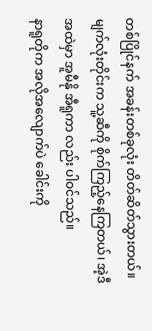တစ်ပြိုင်နက် အခန်းတစ်ခုလုံး တိတ်ဆိတ်သွားတယ်။ မျက်လုံးတိုင်းက သူ့ဆီကို စိုက်ကြည့်နေကြတယ်၊ အဲ့ဒီအထဲမှာ အူမီနို အီရူကာ လည်း ပါဝင်သည်။
နာရူတိုက အလိုအလျောက်ပဲ ခေါင်းကို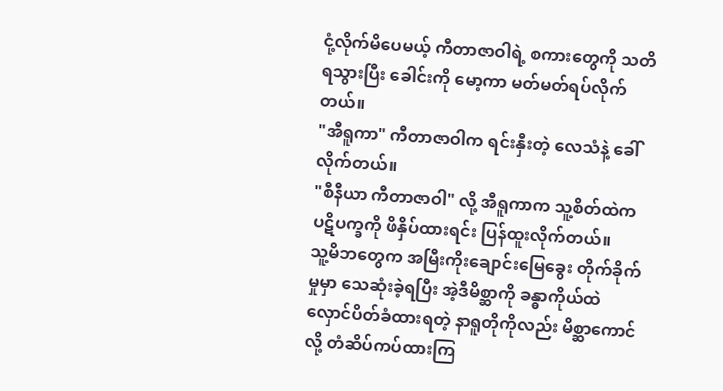ငုံ့လိုက်မိပေမယ့် ကီတာဇာဝါရဲ့ စကားတွေကို သတိရသွားပြီး ခေါင်းကို မော့ကာ မတ်မတ်ရပ်လိုက်တယ်။
"အီရူကာ" ကီတာဇာဝါက ရင်းနှီးတဲ့ လေသံနဲ့ ခေါ်လိုက်တယ်။
"စီနီယာ ကီတာဇာဝါ" လို့ အီရူကာက သူ့စိတ်ထဲက ပဋိပက္ခကို ဖိနှိပ်ထားရင်း ပြန်ထူးလိုက်တယ်။
သူ့မိဘတွေက အမြီးကိုးချောင်းမြေခွေး တိုက်ခိုက်မှုမှာ သေဆုံးခဲ့ရပြီး အဲ့ဒီမိစ္ဆာကို ခန္ဓာကိုယ်ထဲ လှောင်ပိတ်ခံထားရတဲ့ နာရူတိုကိုလည်း မိစ္ဆာကောင်လို့ တံဆိပ်ကပ်ထားကြ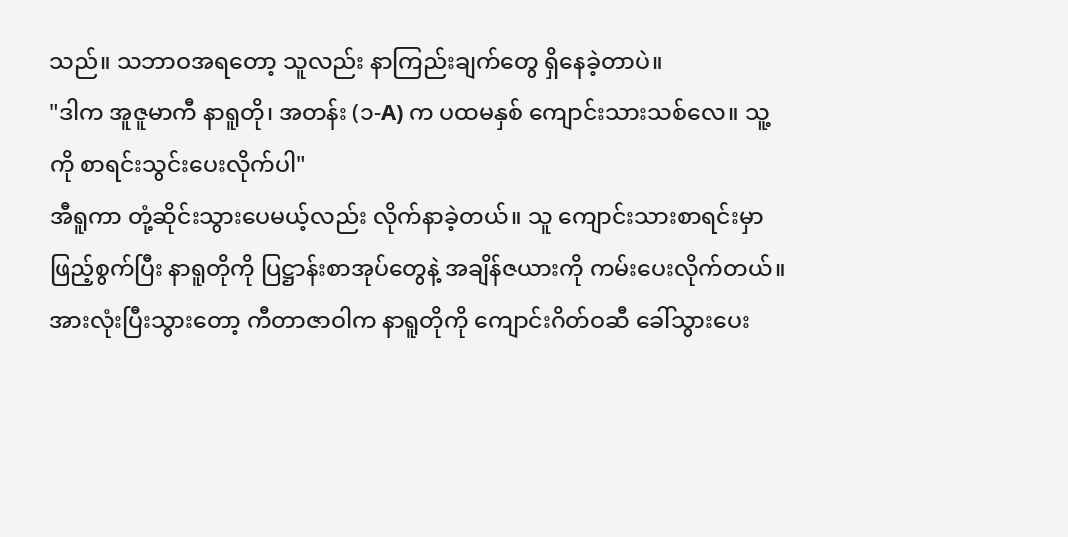သည်။ သဘာဝအရတော့ သူလည်း နာကြည်းချက်တွေ ရှိနေခဲ့တာပဲ။
"ဒါက အူဇူမာကီ နာရူတို၊ အတန်း (၁-A) က ပထမနှစ် ကျောင်းသားသစ်လေ။ သူ့ကို စာရင်းသွင်းပေးလိုက်ပါ"
အီရူကာ တုံ့ဆိုင်းသွားပေမယ့်လည်း လိုက်နာခဲ့တယ်။ သူ ကျောင်းသားစာရင်းမှာ ဖြည့်စွက်ပြီး နာရူတိုကို ပြဋ္ဌာန်းစာအုပ်တွေနဲ့ အချိန်ဇယားကို ကမ်းပေးလိုက်တယ်။ အားလုံးပြီးသွားတော့ ကီတာဇာဝါက နာရူတိုကို ကျောင်းဂိတ်ဝဆီ ခေါ်သွားပေး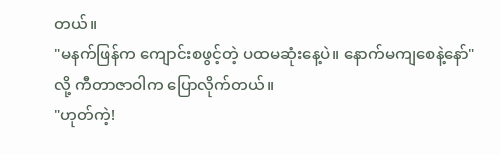တယ်။
"မနက်ဖြန်က ကျောင်းစဖွင့်တဲ့ ပထမဆုံးနေ့ပဲ။ နောက်မကျစေနဲ့နော်" လို့ ကီတာဇာဝါက ပြောလိုက်တယ်။
"ဟုတ်ကဲ့!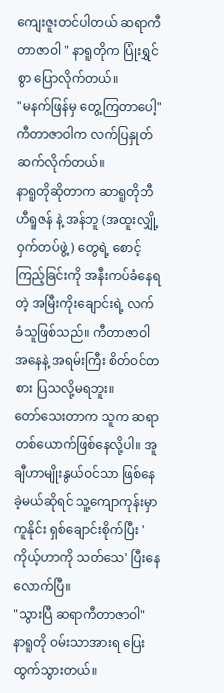ကျေးဇူးတင်ပါတယ် ဆရာကီတာဇာဝါ " နာရူတိုက ပြုံးရွှင်စွာ ပြောလိုက်တယ်။
"မနက်ဖြန်မှ တွေ့ကြတာပေါ့" ကီတာဇာဝါက လက်ပြနှုတ်ဆက်လိုက်တယ်။
နာရူတိုဆိုတာက ဆာရူတိုဘီ ဟီရူဇန် နဲ့ အန်ဘူ (အထူးလျှို့ဝှက်တပ်ဖွဲ့) တွေရဲ့ စောင့်ကြည့်ခြင်းကို အနီးကပ်ခံနေရတဲ့ အမြီးကိုးချောင်းရဲ့ လက်ခံသူဖြစ်သည်။ ကီတာဇာဝါအနေနဲ့ အရမ်းကြီး စိတ်ဝင်တစား ပြသလို့မရဘူး။
တော်သေးတာက သူက ဆရာတစ်ယောက်ဖြစ်နေလို့ပါ။ အူချီဟာမျိုးနွယ်ဝင်သာ ဖြစ်နေခဲ့မယ်ဆိုရင် သူ့ကျောကုန်းမှာ ကူနိုင်း ရှစ်ချောင်းစိုက်ပြီး 'ကိုယ့်ဟာကို သတ်သေ' ပြီးနေလောက်ပြီ။
"သွားပြီ ဆရာကီတာဇာဝါ" နာရူတို ဝမ်းသာအားရ ပြေးထွက်သွားတယ်။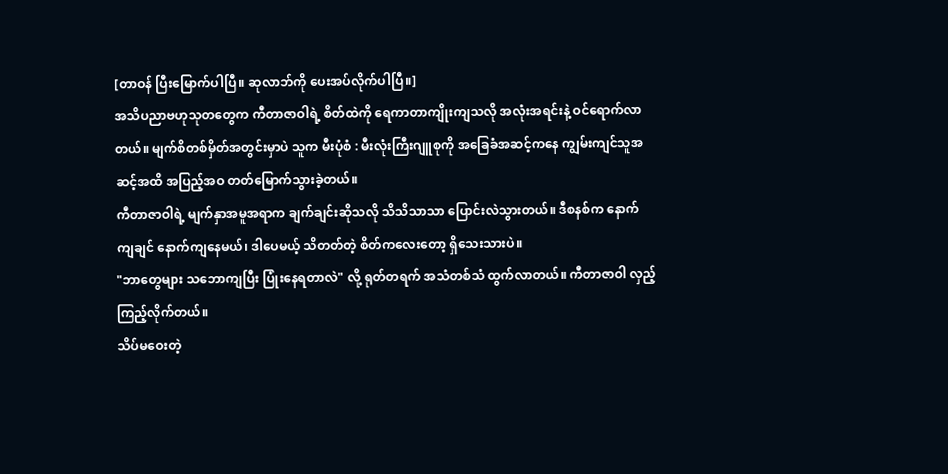[တာဝန် ပြီးမြောက်ပါပြီ။ ဆုလာဘ်ကို ပေးအပ်လိုက်ပါပြီ။]
အသိပညာဗဟုသုတတွေက ကီတာဇာဝါရဲ့ စိတ်ထဲကို ရေကာတာကျိုးကျသလို အလုံးအရင်းနဲ့ ဝင်ရောက်လာတယ်။ မျက်စိတစ်မှိတ်အတွင်းမှာပဲ သူက မီးပုံစံ : မီးလုံးကြီးဂျူစုကို အခြေခံအဆင့်ကနေ ကျွမ်းကျင်သူအဆင့်အထိ အပြည့်အဝ တတ်မြောက်သွားခဲ့တယ်။
ကီတာဇာဝါရဲ့ မျက်နှာအမူအရာက ချက်ချင်းဆိုသလို သိသိသာသာ ပြောင်းလဲသွားတယ်။ ဒီစနစ်က နောက်ကျချင် နောက်ကျနေမယ်၊ ဒါပေမယ့် သိတတ်တဲ့ စိတ်ကလေးတော့ ရှိသေးသားပဲ။
"ဘာတွေများ သဘောကျပြီး ပြုံးနေရတာလဲ" လို့ ရုတ်တရက် အသံတစ်သံ ထွက်လာတယ်။ ကီတာဇာဝါ လှည့်ကြည့်လိုက်တယ်။
သိပ်မဝေးတဲ့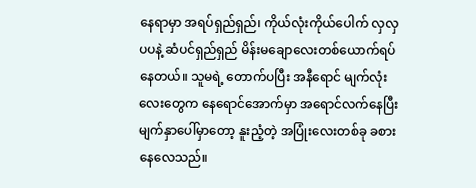နေရာမှာ အရပ်ရှည်ရှည်၊ ကိုယ်လုံးကိုယ်ပေါက် လှလှပပနဲ့ ဆံပင်ရှည်ရှည် မိန်းမချောလေးတစ်ယောက်ရပ်နေတယ်။ သူမရဲ့ တောက်ပပြီး အနီရောင် မျက်လုံးလေးတွေက နေရောင်အောက်မှာ အရောင်လက်နေပြီး မျက်နှာပေါ်မှာတော့ နူးညံ့တဲ့ အပြုံးလေးတစ်ခု ခစားနေလေသည်။